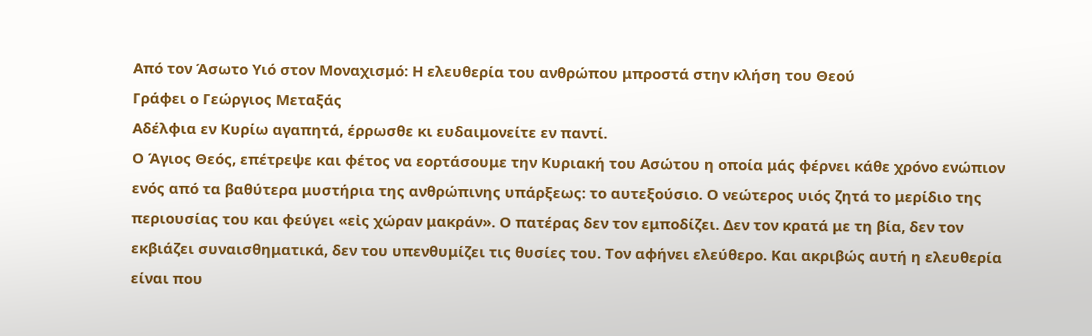Από τον Άσωτο Υιό στον Μοναχισμό: Η ελευθερία του ανθρώπου μπροστά στην κλήση του Θεού
Γράφει ο Γεώργιος Μεταξάς
Αδέλφια εν Κυρίω αγαπητά, έρρωσθε κι ευδαιμονείτε εν παντί.
Ο Άγιος Θεός, επέτρεψε και φέτος να εορτάσουμε την Κυριακή του Ασώτου η οποία μάς φέρνει κάθε χρόνο ενώπιον ενός από τα βαθύτερα μυστήρια της ανθρώπινης υπάρξεως: το αυτεξούσιο. Ο νεώτερος υιός ζητά το μερίδιο της περιουσίας του και φεύγει «εἰς χώραν μακράν». Ο πατέρας δεν τον εμποδίζει. Δεν τον κρατά με τη βία, δεν τον εκβιάζει συναισθηματικά, δεν του υπενθυμίζει τις θυσίες του. Τον αφήνει ελεύθερο. Και ακριβώς αυτή η ελευθερία είναι που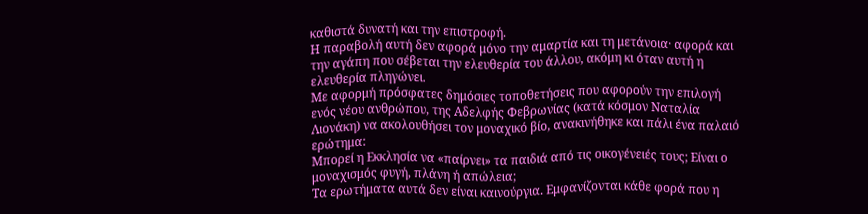καθιστά δυνατή και την επιστροφή.
Η παραβολή αυτή δεν αφορά μόνο την αμαρτία και τη μετάνοια· αφορά και την αγάπη που σέβεται την ελευθερία του άλλου, ακόμη κι όταν αυτή η ελευθερία πληγώνει.
Με αφορμή πρόσφατες δημόσιες τοποθετήσεις που αφορούν την επιλογή ενός νέου ανθρώπου, της Αδελφής Φεβρωνίας (κατά κόσμον Ναταλία Λιονάκη) να ακολουθήσει τον μοναχικό βίο, ανακινήθηκε και πάλι ένα παλαιό ερώτημα:
Μπορεί η Εκκλησία να «παίρνει» τα παιδιά από τις οικογένειές τους; Είναι ο μοναχισμός φυγή, πλάνη ή απώλεια;
Τα ερωτήματα αυτά δεν είναι καινούργια. Εμφανίζονται κάθε φορά που η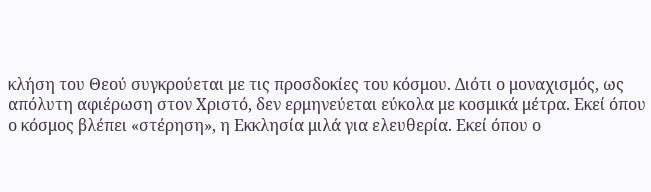κλήση του Θεού συγκρούεται με τις προσδοκίες του κόσμου. Διότι ο μοναχισμός, ως απόλυτη αφιέρωση στον Χριστό, δεν ερμηνεύεται εύκολα με κοσμικά μέτρα. Εκεί όπου ο κόσμος βλέπει «στέρηση», η Εκκλησία μιλά για ελευθερία. Εκεί όπου ο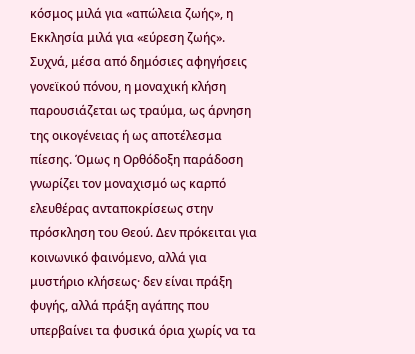κόσμος μιλά για «απώλεια ζωής», η Εκκλησία μιλά για «εύρεση ζωής».
Συχνά, μέσα από δημόσιες αφηγήσεις γονεϊκού πόνου, η μοναχική κλήση παρουσιάζεται ως τραύμα, ως άρνηση της οικογένειας ή ως αποτέλεσμα πίεσης. Όμως η Ορθόδοξη παράδοση γνωρίζει τον μοναχισμό ως καρπό ελευθέρας ανταποκρίσεως στην πρόσκληση του Θεού. Δεν πρόκειται για κοινωνικό φαινόμενο, αλλά για μυστήριο κλήσεως· δεν είναι πράξη φυγής, αλλά πράξη αγάπης που υπερβαίνει τα φυσικά όρια χωρίς να τα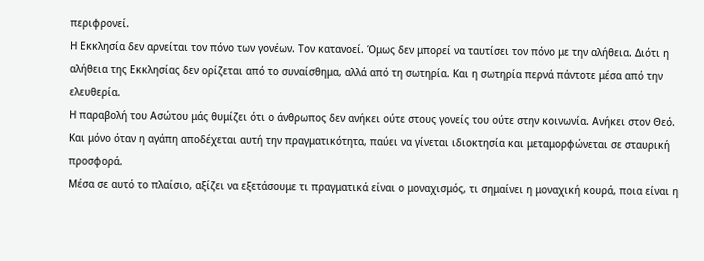περιφρονεί.
Η Εκκλησία δεν αρνείται τον πόνο των γονέων. Τον κατανοεί. Όμως δεν μπορεί να ταυτίσει τον πόνο με την αλήθεια. Διότι η αλήθεια της Εκκλησίας δεν ορίζεται από το συναίσθημα, αλλά από τη σωτηρία. Και η σωτηρία περνά πάντοτε μέσα από την ελευθερία.
Η παραβολή του Ασώτου μάς θυμίζει ότι ο άνθρωπος δεν ανήκει ούτε στους γονείς του ούτε στην κοινωνία. Ανήκει στον Θεό. Και μόνο όταν η αγάπη αποδέχεται αυτή την πραγματικότητα, παύει να γίνεται ιδιοκτησία και μεταμορφώνεται σε σταυρική προσφορά.
Μέσα σε αυτό το πλαίσιο, αξίζει να εξετάσουμε τι πραγματικά είναι ο μοναχισμός, τι σημαίνει η μοναχική κουρά, ποια είναι η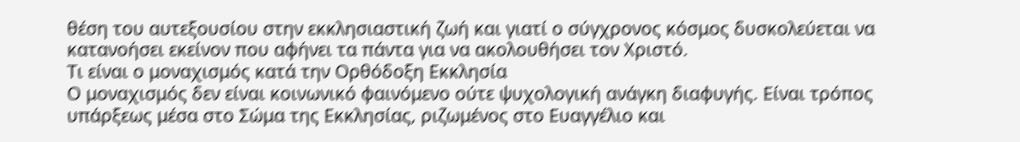θέση του αυτεξουσίου στην εκκλησιαστική ζωή και γιατί ο σύγχρονος κόσμος δυσκολεύεται να κατανοήσει εκείνον που αφήνει τα πάντα για να ακολουθήσει τον Χριστό.
Τι είναι ο μοναχισμός κατά την Ορθόδοξη Εκκλησία
Ο μοναχισμός δεν είναι κοινωνικό φαινόμενο ούτε ψυχολογική ανάγκη διαφυγής. Είναι τρόπος υπάρξεως μέσα στο Σώμα της Εκκλησίας, ριζωμένος στο Ευαγγέλιο και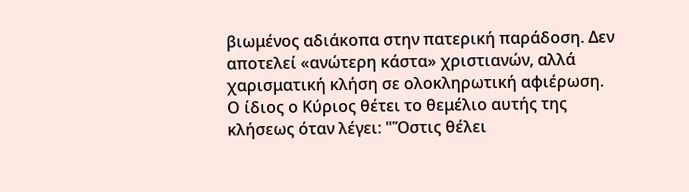βιωμένος αδιάκοπα στην πατερική παράδοση. Δεν αποτελεί «ανώτερη κάστα» χριστιανών, αλλά χαρισματική κλήση σε ολοκληρωτική αφιέρωση.
Ο ίδιος ο Κύριος θέτει το θεμέλιο αυτής της κλήσεως όταν λέγει: "Ὅστις θέλει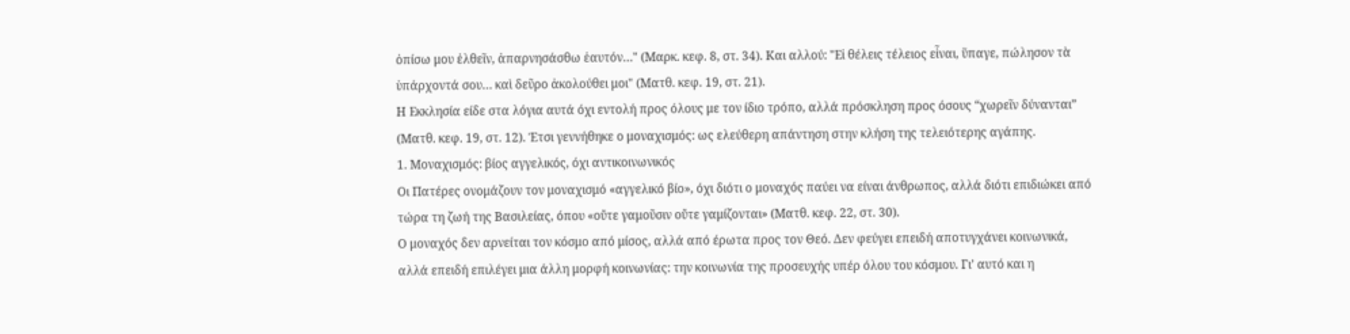ὀπίσω μου ἐλθεῖν, ἀπαρνησάσθω ἑαυτόν…" (Μαρκ. κεφ. 8, στ. 34). Και αλλού: "Εἰ θέλεις τέλειος εἶναι, ὕπαγε, πώλησον τὰ ὑπάρχοντά σου… καὶ δεῦρο ἀκολούθει μοι" (Ματθ. κεφ. 19, στ. 21).
Η Εκκλησία είδε στα λόγια αυτά όχι εντολή προς όλους με τον ίδιο τρόπο, αλλά πρόσκληση προς όσους “χωρεῖν δύνανται” (Ματθ. κεφ. 19, στ. 12). Έτσι γεννήθηκε ο μοναχισμός: ως ελεύθερη απάντηση στην κλήση της τελειότερης αγάπης.
1. Μοναχισμός: βίος αγγελικός, όχι αντικοινωνικός
Οι Πατέρες ονομάζουν τον μοναχισμό «αγγελικό βίο», όχι διότι ο μοναχός παύει να είναι άνθρωπος, αλλά διότι επιδιώκει από τώρα τη ζωή της Βασιλείας, όπου «οὔτε γαμοῦσιν οὔτε γαμίζονται» (Ματθ. κεφ. 22, στ. 30).
Ο μοναχός δεν αρνείται τον κόσμο από μίσος, αλλά από έρωτα προς τον Θεό. Δεν φεύγει επειδή αποτυγχάνει κοινωνικά, αλλά επειδή επιλέγει μια άλλη μορφή κοινωνίας: την κοινωνία της προσευχής υπέρ όλου του κόσμου. Γι’ αυτό και η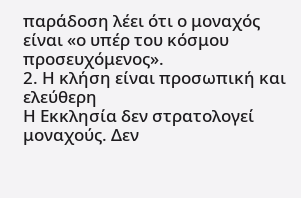παράδοση λέει ότι ο μοναχός είναι «ο υπέρ του κόσμου προσευχόμενος».
2. Η κλήση είναι προσωπική και ελεύθερη
Η Εκκλησία δεν στρατολογεί μοναχούς. Δεν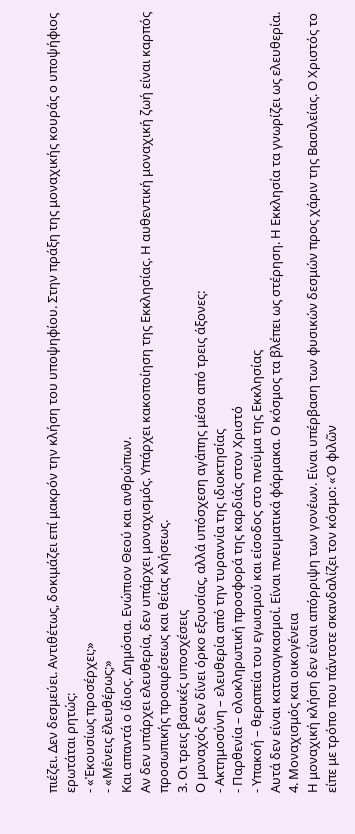πιέζει. Δεν δεσμεύει. Αντιθέτως, δοκιμάζει επί μακρόν την κλήση του υποψηφίου. Στην πράξη της μοναχικής κουράς ο υποψήφιος ερωτάται ρητώς:
- «Ἑκουσίως προσέρχει;»
- «Μένεις ἐλευθέρως;»
Και απαντά ο ίδιος. Δημόσια. Ενώπιον Θεού και ανθρώπων.
Αν δεν υπάρχει ελευθερία, δεν υπάρχει μοναχισμός. Υπάρχει κακοποίηση της Εκκλησίας. Η αυθεντική μοναχική ζωή είναι καρπός προσωπικής προαιρέσεως και θείας κλήσεως.
3. Οι τρεις βασικές υποσχέσεις
Ο μοναχός δεν δίνει όρκο εξουσίας, αλλά υπόσχεση αγάπης μέσα από τρεις άξονες:
- Ακτημοσύνη – ελευθερία από την τυραννία της ιδιοκτησίας
- Παρθενία – ολοκληρωτική προσφορά της καρδιάς στον Χριστό
- Υπακοή – θεραπεία του εγωισμού και είσοδος στο πνεύμα της Εκκλησίας
Αυτά δεν είναι καταναγκασμοί. Είναι πνευματικά φάρμακα. Ο κόσμος τα βλέπει ως στέρηση. Η Εκκλησία τα γνωρίζει ως ελευθερία.
4. Μοναχισμός και οικογένεια
Η μοναχική κλήση δεν είναι απόρριψη των γονέων. Είναι υπέρβαση των φυσικών δεσμών προς χάριν της Βασιλείας. Ο Χριστός το είπε με τρόπο που πάντοτε σκανδαλίζει τον κόσμο: «Ὁ φιλῶν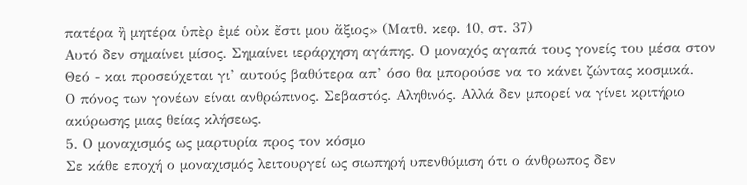πατέρα ἢ μητέρα ὑπὲρ ἐμέ οὐκ ἔστι μου ἄξιος» (Ματθ. κεφ. 10, στ. 37)
Αυτό δεν σημαίνει μίσος. Σημαίνει ιεράρχηση αγάπης. Ο μοναχός αγαπά τους γονείς του μέσα στον Θεό - και προσεύχεται γι’ αυτούς βαθύτερα απ’ όσο θα μπορούσε να το κάνει ζώντας κοσμικά.
Ο πόνος των γονέων είναι ανθρώπινος. Σεβαστός. Αληθινός. Αλλά δεν μπορεί να γίνει κριτήριο ακύρωσης μιας θείας κλήσεως.
5. Ο μοναχισμός ως μαρτυρία προς τον κόσμο
Σε κάθε εποχή ο μοναχισμός λειτουργεί ως σιωπηρή υπενθύμιση ότι ο άνθρωπος δεν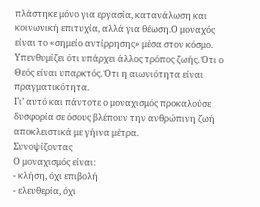πλάστηκε μόνο για εργασία, κατανάλωση και κοινωνική επιτυχία, αλλά για θέωση.Ο μοναχός είναι το «σημείο αντίρρησης» μέσα στον κόσμο. Υπενθυμίζει ότι υπάρχει άλλος τρόπος ζωής. Ότι ο Θεός είναι υπαρκτός. Ότι η αιωνιότητα είναι πραγματικότητα.
Γι’ αυτό και πάντοτε ο μοναχισμός προκαλούσε δυσφορία σε όσους βλέπουν την ανθρώπινη ζωή αποκλειστικά με γήινα μέτρα.
Συνοψίζοντας
Ο μοναχισμός είναι:
- κλήση, όχι επιβολή
- ελευθερία, όχι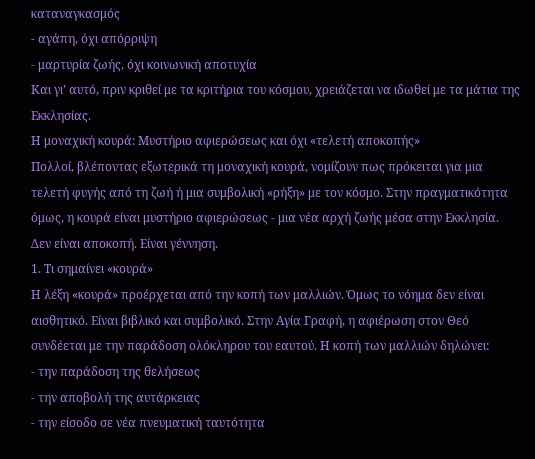καταναγκασμός
- αγάπη, όχι απόρριψη
- μαρτυρία ζωής, όχι κοινωνική αποτυχία
Και γι’ αυτό, πριν κριθεί με τα κριτήρια του κόσμου, χρειάζεται να ιδωθεί με τα μάτια της Εκκλησίας.
Η μοναχική κουρά: Μυστήριο αφιερώσεως και όχι «τελετή αποκοπής»
Πολλοί, βλέποντας εξωτερικά τη μοναχική κουρά, νομίζουν πως πρόκειται για μια τελετή φυγής από τη ζωή ή μια συμβολική «ρήξη» με τον κόσμο. Στην πραγματικότητα όμως, η κουρά είναι μυστήριο αφιερώσεως - μια νέα αρχή ζωής μέσα στην Εκκλησία.
Δεν είναι αποκοπή. Είναι γέννηση.
1. Τι σημαίνει «κουρά»
Η λέξη «κουρά» προέρχεται από την κοπή των μαλλιών. Όμως το νόημα δεν είναι αισθητικό. Είναι βιβλικό και συμβολικό. Στην Αγία Γραφή, η αφιέρωση στον Θεό συνδέεται με την παράδοση ολόκληρου του εαυτού. Η κοπή των μαλλιών δηλώνει:
- την παράδοση της θελήσεως
- την αποβολή της αυτάρκειας
- την είσοδο σε νέα πνευματική ταυτότητα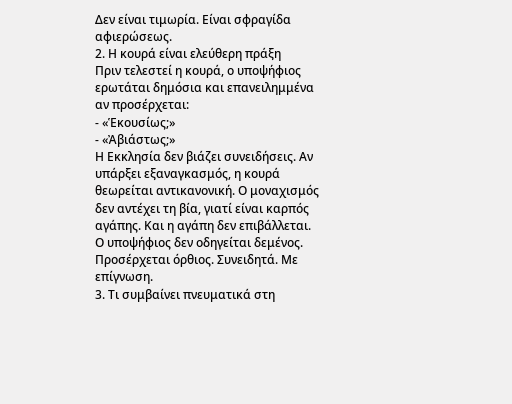Δεν είναι τιμωρία. Είναι σφραγίδα αφιερώσεως.
2. Η κουρά είναι ελεύθερη πράξη
Πριν τελεστεί η κουρά, ο υποψήφιος ερωτάται δημόσια και επανειλημμένα αν προσέρχεται:
- «Ἑκουσίως;»
- «Ἀβιάστως;»
Η Εκκλησία δεν βιάζει συνειδήσεις. Αν υπάρξει εξαναγκασμός, η κουρά θεωρείται αντικανονική. Ο μοναχισμός δεν αντέχει τη βία, γιατί είναι καρπός αγάπης. Και η αγάπη δεν επιβάλλεται.
Ο υποψήφιος δεν οδηγείται δεμένος. Προσέρχεται όρθιος. Συνειδητά. Με επίγνωση.
3. Τι συμβαίνει πνευματικά στη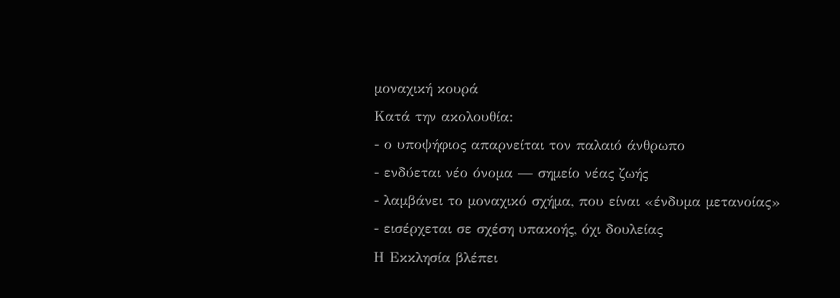μοναχική κουρά
Κατά την ακολουθία:
- ο υποψήφιος απαρνείται τον παλαιό άνθρωπο
- ενδύεται νέο όνομα — σημείο νέας ζωής
- λαμβάνει το μοναχικό σχήμα, που είναι «ένδυμα μετανοίας»
- εισέρχεται σε σχέση υπακοής, όχι δουλείας
Η Εκκλησία βλέπει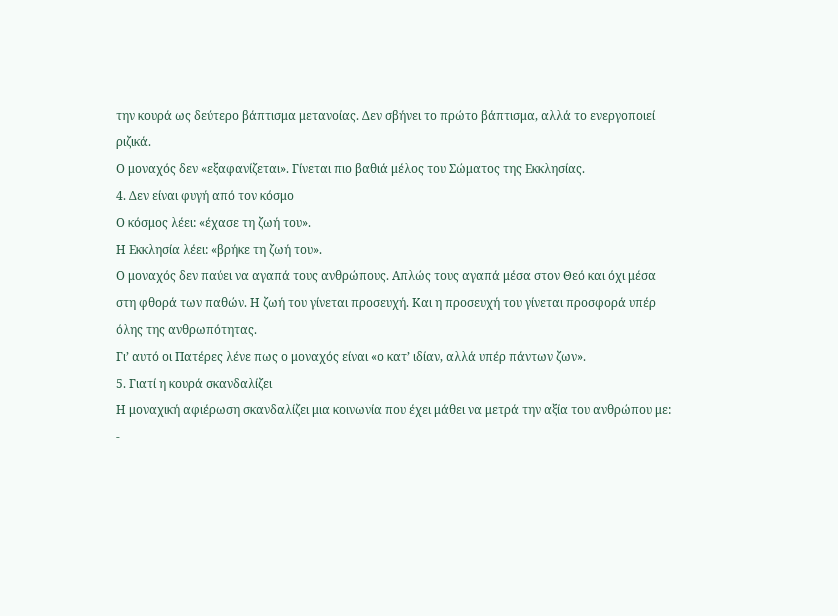την κουρά ως δεύτερο βάπτισμα μετανοίας. Δεν σβήνει το πρώτο βάπτισμα, αλλά το ενεργοποιεί ριζικά.
Ο μοναχός δεν «εξαφανίζεται». Γίνεται πιο βαθιά μέλος του Σώματος της Εκκλησίας.
4. Δεν είναι φυγή από τον κόσμο
Ο κόσμος λέει: «έχασε τη ζωή του».
Η Εκκλησία λέει: «βρήκε τη ζωή του».
Ο μοναχός δεν παύει να αγαπά τους ανθρώπους. Απλώς τους αγαπά μέσα στον Θεό και όχι μέσα στη φθορά των παθών. Η ζωή του γίνεται προσευχή. Και η προσευχή του γίνεται προσφορά υπέρ όλης της ανθρωπότητας.
Γι’ αυτό οι Πατέρες λένε πως ο μοναχός είναι «ο κατ’ ιδίαν, αλλά υπέρ πάντων ζων».
5. Γιατί η κουρά σκανδαλίζει
Η μοναχική αφιέρωση σκανδαλίζει μια κοινωνία που έχει μάθει να μετρά την αξία του ανθρώπου με:
-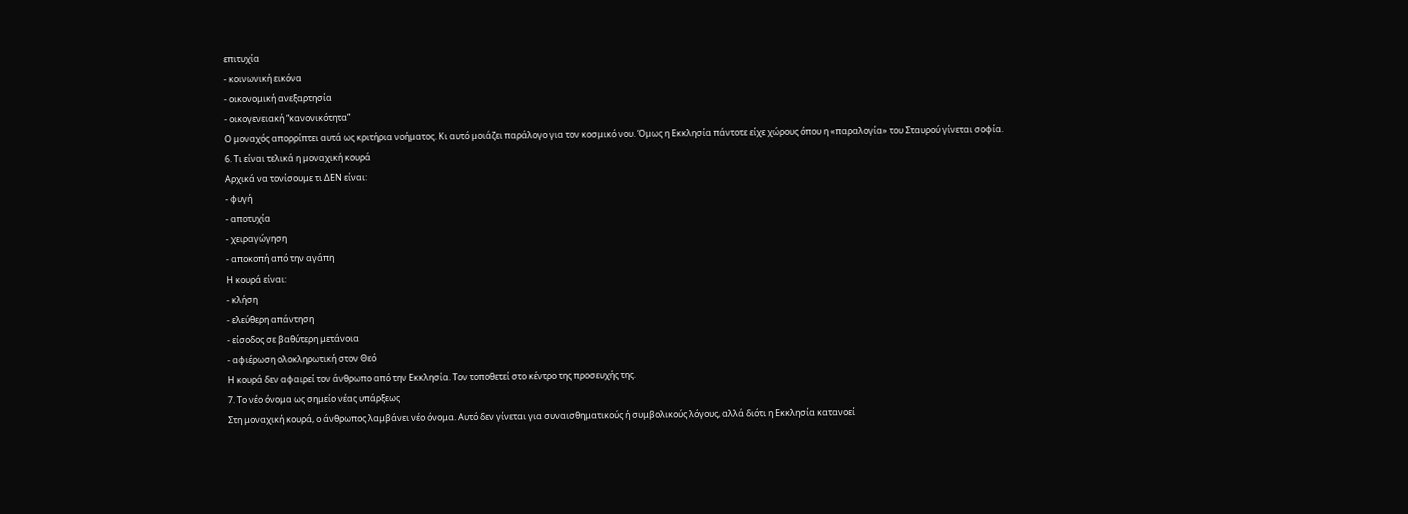επιτυχία
- κοινωνική εικόνα
- οικονομική ανεξαρτησία
- οικογενειακή “κανονικότητα”
Ο μοναχός απορρίπτει αυτά ως κριτήρια νοήματος. Κι αυτό μοιάζει παράλογο για τον κοσμικό νου. Όμως η Εκκλησία πάντοτε είχε χώρους όπου η «παραλογία» του Σταυρού γίνεται σοφία.
6. Τι είναι τελικά η μοναχική κουρά
Αρχικά να τονίσουμε τι ΔΕΝ είναι:
- φυγή
- αποτυχία
- χειραγώγηση
- αποκοπή από την αγάπη
Η κουρά είναι:
- κλήση
- ελεύθερη απάντηση
- είσοδος σε βαθύτερη μετάνοια
- αφιέρωση ολοκληρωτική στον Θεό
Η κουρά δεν αφαιρεί τον άνθρωπο από την Εκκλησία. Τον τοποθετεί στο κέντρο της προσευχής της.
7. Το νέο όνομα ως σημείο νέας υπάρξεως
Στη μοναχική κουρά, ο άνθρωπος λαμβάνει νέο όνομα. Αυτό δεν γίνεται για συναισθηματικούς ή συμβολικούς λόγους, αλλά διότι η Εκκλησία κατανοεί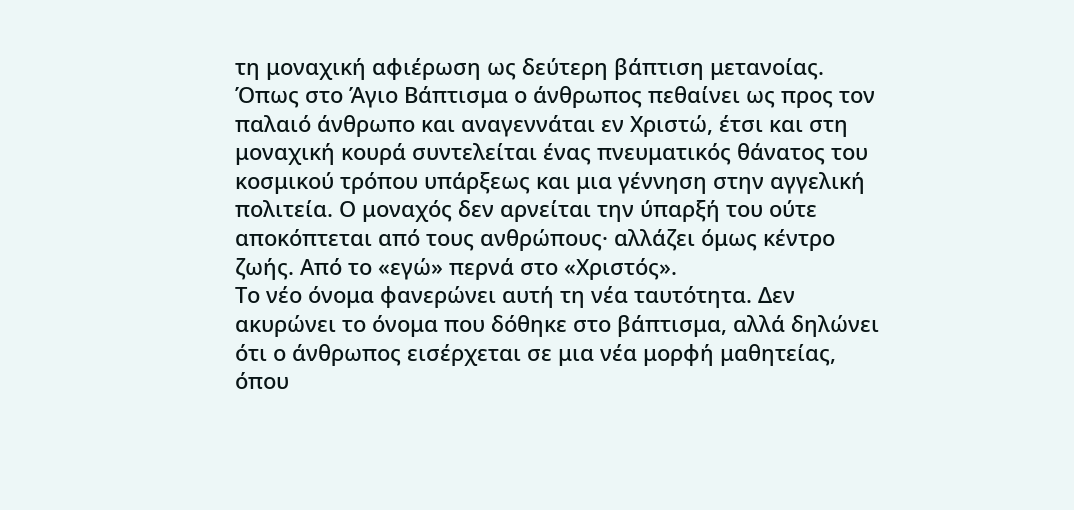τη μοναχική αφιέρωση ως δεύτερη βάπτιση μετανοίας.
Όπως στο Άγιο Βάπτισμα ο άνθρωπος πεθαίνει ως προς τον παλαιό άνθρωπο και αναγεννάται εν Χριστώ, έτσι και στη μοναχική κουρά συντελείται ένας πνευματικός θάνατος του κοσμικού τρόπου υπάρξεως και μια γέννηση στην αγγελική πολιτεία. Ο μοναχός δεν αρνείται την ύπαρξή του ούτε αποκόπτεται από τους ανθρώπους· αλλάζει όμως κέντρο ζωής. Από το «εγώ» περνά στο «Χριστός».
Το νέο όνομα φανερώνει αυτή τη νέα ταυτότητα. Δεν ακυρώνει το όνομα που δόθηκε στο βάπτισμα, αλλά δηλώνει ότι ο άνθρωπος εισέρχεται σε μια νέα μορφή μαθητείας, όπου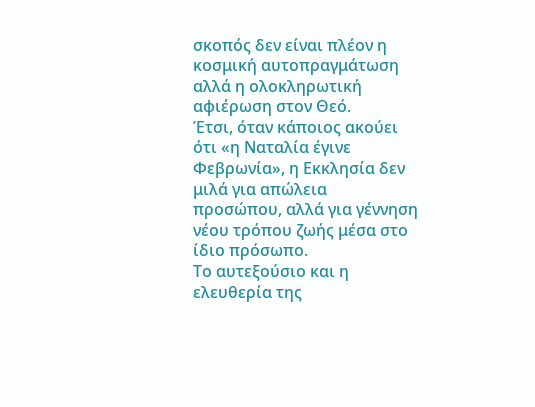σκοπός δεν είναι πλέον η κοσμική αυτοπραγμάτωση αλλά η ολοκληρωτική αφιέρωση στον Θεό.
Έτσι, όταν κάποιος ακούει ότι «η Ναταλία έγινε Φεβρωνία», η Εκκλησία δεν μιλά για απώλεια προσώπου, αλλά για γέννηση νέου τρόπου ζωής μέσα στο ίδιο πρόσωπο.
Το αυτεξούσιο και η ελευθερία της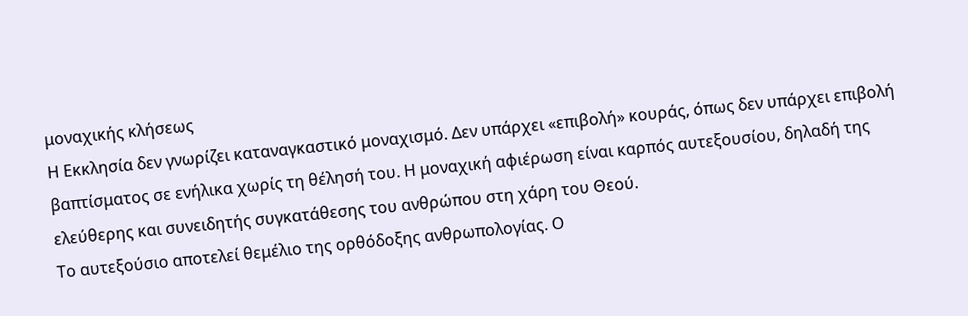μοναχικής κλήσεως
Η Εκκλησία δεν γνωρίζει καταναγκαστικό μοναχισμό. Δεν υπάρχει «επιβολή» κουράς, όπως δεν υπάρχει επιβολή βαπτίσματος σε ενήλικα χωρίς τη θέλησή του. Η μοναχική αφιέρωση είναι καρπός αυτεξουσίου, δηλαδή της ελεύθερης και συνειδητής συγκατάθεσης του ανθρώπου στη χάρη του Θεού.
Το αυτεξούσιο αποτελεί θεμέλιο της ορθόδοξης ανθρωπολογίας. Ο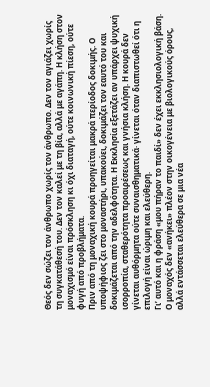Θεός δεν σώζει τον άνθρωπο χωρίς τον άνθρωπο. Δεν τον αγιάζει χωρίς τη συγκατάθεσή του. Δεν τον καλεί με τη βία, αλλά με αγάπη. Η κλήση στον μοναχισμό είναι πρόσκληση κι όχι διαταγή, ούτε κοινωνική πίεση, ούτε φυγή από προβλήματα.
Πριν από τη μοναχική κουρά προηγείται μακρά περίοδος δοκιμής. Ο υποψήφιος ζει στο μοναστήρι, υπακούει, δοκιμάζει τον εαυτό του και δοκιμάζεται από την αδελφότητα. Η Εκκλησία εξετάζει αν υπάρχει ψυχική ισορροπία, σταθερότητα προαιρέσεως και γνήσια κλήση. Η κουρά δεν γίνεται αυθόρμητα ούτε συναισθηματικά· γίνεται όταν διαπιστωθεί ότι η επιλογή είναι ώριμη και ελεύθερη.
Γι’ αυτό και η φράση «μου πήραν το παιδί» δεν έχει εκκλησιολογική βάση. Ο μοναχός δεν «ανήκει» πλέον στην οικογένεια με βιολογικούς όρους, αλλά εντάσσεται ελεύθερα σε μια νέα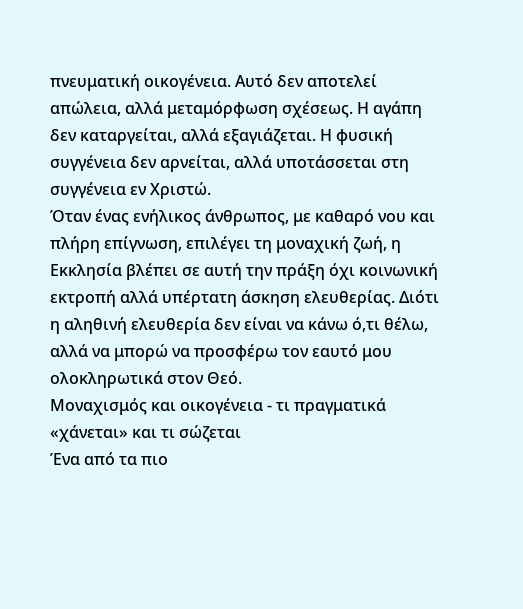πνευματική οικογένεια. Αυτό δεν αποτελεί απώλεια, αλλά μεταμόρφωση σχέσεως. Η αγάπη δεν καταργείται, αλλά εξαγιάζεται. Η φυσική συγγένεια δεν αρνείται, αλλά υποτάσσεται στη συγγένεια εν Χριστώ.
Όταν ένας ενήλικος άνθρωπος, με καθαρό νου και πλήρη επίγνωση, επιλέγει τη μοναχική ζωή, η Εκκλησία βλέπει σε αυτή την πράξη όχι κοινωνική εκτροπή αλλά υπέρτατη άσκηση ελευθερίας. Διότι η αληθινή ελευθερία δεν είναι να κάνω ό,τι θέλω, αλλά να μπορώ να προσφέρω τον εαυτό μου ολοκληρωτικά στον Θεό.
Μοναχισμός και οικογένεια - τι πραγματικά «χάνεται» και τι σώζεται
Ένα από τα πιο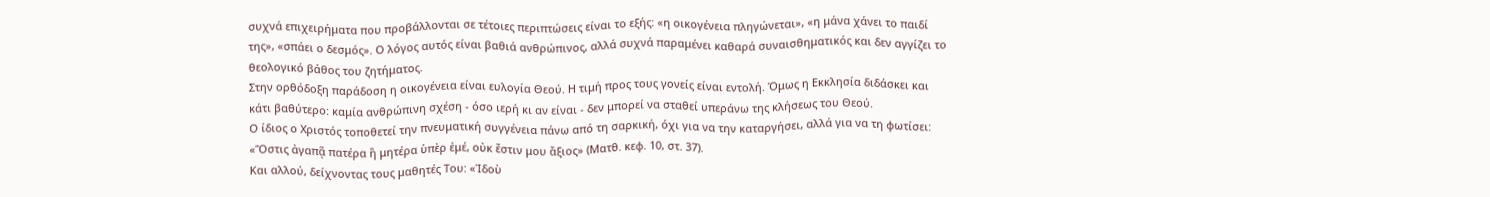συχνά επιχειρήματα που προβάλλονται σε τέτοιες περιπτώσεις είναι το εξής: «η οικογένεια πληγώνεται», «η μάνα χάνει το παιδί της», «σπάει ο δεσμός». Ο λόγος αυτός είναι βαθιά ανθρώπινος, αλλά συχνά παραμένει καθαρά συναισθηματικός και δεν αγγίζει το θεολογικό βάθος του ζητήματος.
Στην ορθόδοξη παράδοση η οικογένεια είναι ευλογία Θεού. Η τιμή προς τους γονείς είναι εντολή. Όμως η Εκκλησία διδάσκει και κάτι βαθύτερο: καμία ανθρώπινη σχέση - όσο ιερή κι αν είναι - δεν μπορεί να σταθεί υπεράνω της κλήσεως του Θεού.
Ο ίδιος ο Χριστός τοποθετεί την πνευματική συγγένεια πάνω από τη σαρκική, όχι για να την καταργήσει, αλλά για να τη φωτίσει: «Ὅστις ἀγαπᾷ πατέρα ἢ μητέρα ὑπὲρ ἐμέ, οὐκ ἔστιν μου ἄξιος» (Ματθ. κεφ. 10, στ. 37).
Και αλλού, δείχνοντας τους μαθητές Του: «Ἰδοὺ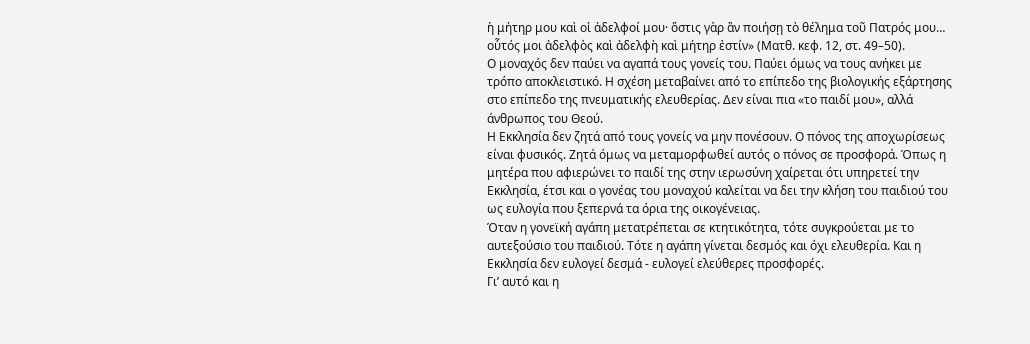ἡ μήτηρ μου καὶ οἱ ἀδελφοί μου· ὅστις γὰρ ἂν ποιήσῃ τὸ θέλημα τοῦ Πατρός μου… οὗτός μοι ἀδελφὸς καὶ ἀδελφὴ καὶ μήτηρ ἐστίν» (Ματθ. κεφ. 12, στ. 49–50).
Ο μοναχός δεν παύει να αγαπά τους γονείς του. Παύει όμως να τους ανήκει με τρόπο αποκλειστικό. Η σχέση μεταβαίνει από το επίπεδο της βιολογικής εξάρτησης στο επίπεδο της πνευματικής ελευθερίας. Δεν είναι πια «το παιδί μου», αλλά άνθρωπος του Θεού.
Η Εκκλησία δεν ζητά από τους γονείς να μην πονέσουν. Ο πόνος της αποχωρίσεως είναι φυσικός. Ζητά όμως να μεταμορφωθεί αυτός ο πόνος σε προσφορά. Όπως η μητέρα που αφιερώνει το παιδί της στην ιερωσύνη χαίρεται ότι υπηρετεί την Εκκλησία, έτσι και ο γονέας του μοναχού καλείται να δει την κλήση του παιδιού του ως ευλογία που ξεπερνά τα όρια της οικογένειας.
Όταν η γονεϊκή αγάπη μετατρέπεται σε κτητικότητα, τότε συγκρούεται με το αυτεξούσιο του παιδιού. Τότε η αγάπη γίνεται δεσμός και όχι ελευθερία. Και η Εκκλησία δεν ευλογεί δεσμά - ευλογεί ελεύθερες προσφορές.
Γι’ αυτό και η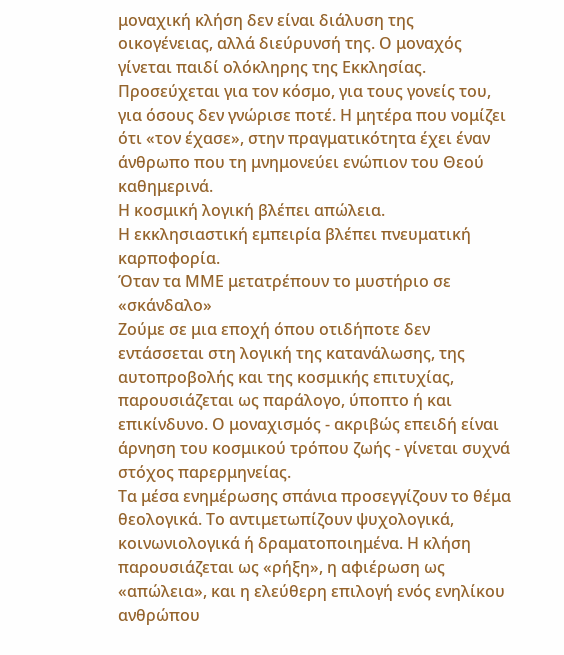μοναχική κλήση δεν είναι διάλυση της οικογένειας, αλλά διεύρυνσή της. Ο μοναχός γίνεται παιδί ολόκληρης της Εκκλησίας. Προσεύχεται για τον κόσμο, για τους γονείς του, για όσους δεν γνώρισε ποτέ. Η μητέρα που νομίζει ότι «τον έχασε», στην πραγματικότητα έχει έναν άνθρωπο που τη μνημονεύει ενώπιον του Θεού καθημερινά.
Η κοσμική λογική βλέπει απώλεια.
Η εκκλησιαστική εμπειρία βλέπει πνευματική καρποφορία.
Όταν τα ΜΜΕ μετατρέπουν το μυστήριο σε «σκάνδαλο»
Ζούμε σε μια εποχή όπου οτιδήποτε δεν εντάσσεται στη λογική της κατανάλωσης, της αυτοπροβολής και της κοσμικής επιτυχίας, παρουσιάζεται ως παράλογο, ύποπτο ή και επικίνδυνο. Ο μοναχισμός - ακριβώς επειδή είναι άρνηση του κοσμικού τρόπου ζωής - γίνεται συχνά στόχος παρερμηνείας.
Τα μέσα ενημέρωσης σπάνια προσεγγίζουν το θέμα θεολογικά. Το αντιμετωπίζουν ψυχολογικά, κοινωνιολογικά ή δραματοποιημένα. Η κλήση παρουσιάζεται ως «ρήξη», η αφιέρωση ως «απώλεια», και η ελεύθερη επιλογή ενός ενηλίκου ανθρώπου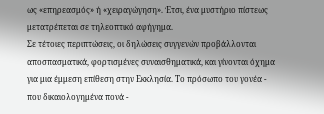ως «επηρεασμός» ή «χειραγώγηση». Έτσι, ένα μυστήριο πίστεως μετατρέπεται σε τηλεοπτικό αφήγημα.
Σε τέτοιες περιπτώσεις, οι δηλώσεις συγγενών προβάλλονται αποσπασματικά, φορτισμένες συναισθηματικά, και γίνονται όχημα για μια έμμεση επίθεση στην Εκκλησία. Το πρόσωπο του γονέα - που δικαιολογημένα πονά -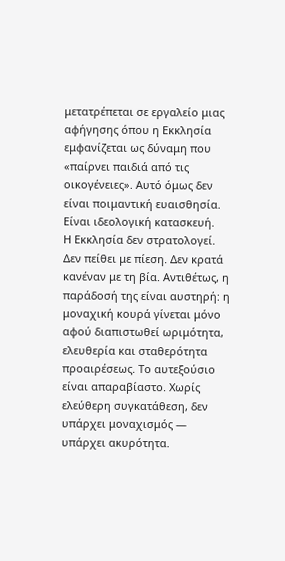μετατρέπεται σε εργαλείο μιας αφήγησης όπου η Εκκλησία εμφανίζεται ως δύναμη που «παίρνει παιδιά από τις οικογένειες». Αυτό όμως δεν είναι ποιμαντική ευαισθησία. Είναι ιδεολογική κατασκευή.
Η Εκκλησία δεν στρατολογεί. Δεν πείθει με πίεση. Δεν κρατά κανέναν με τη βία. Αντιθέτως, η παράδοσή της είναι αυστηρή: η μοναχική κουρά γίνεται μόνο αφού διαπιστωθεί ωριμότητα, ελευθερία και σταθερότητα προαιρέσεως. Το αυτεξούσιο είναι απαραβίαστο. Χωρίς ελεύθερη συγκατάθεση, δεν υπάρχει μοναχισμός — υπάρχει ακυρότητα.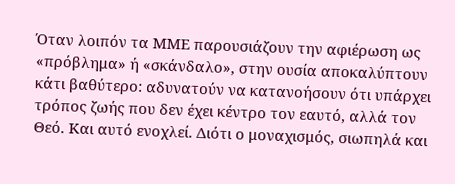Όταν λοιπόν τα ΜΜΕ παρουσιάζουν την αφιέρωση ως «πρόβλημα» ή «σκάνδαλο», στην ουσία αποκαλύπτουν κάτι βαθύτερο: αδυνατούν να κατανοήσουν ότι υπάρχει τρόπος ζωής που δεν έχει κέντρο τον εαυτό, αλλά τον Θεό. Και αυτό ενοχλεί. Διότι ο μοναχισμός, σιωπηλά και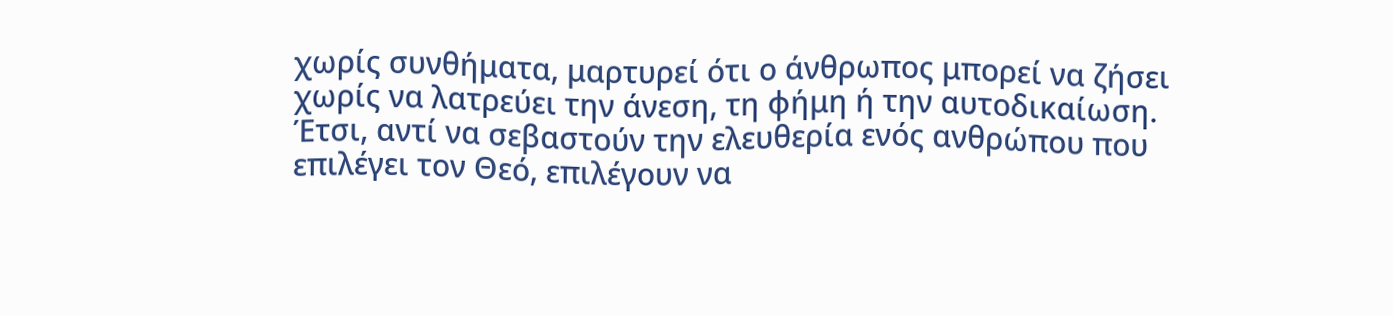χωρίς συνθήματα, μαρτυρεί ότι ο άνθρωπος μπορεί να ζήσει χωρίς να λατρεύει την άνεση, τη φήμη ή την αυτοδικαίωση.
Έτσι, αντί να σεβαστούν την ελευθερία ενός ανθρώπου που επιλέγει τον Θεό, επιλέγουν να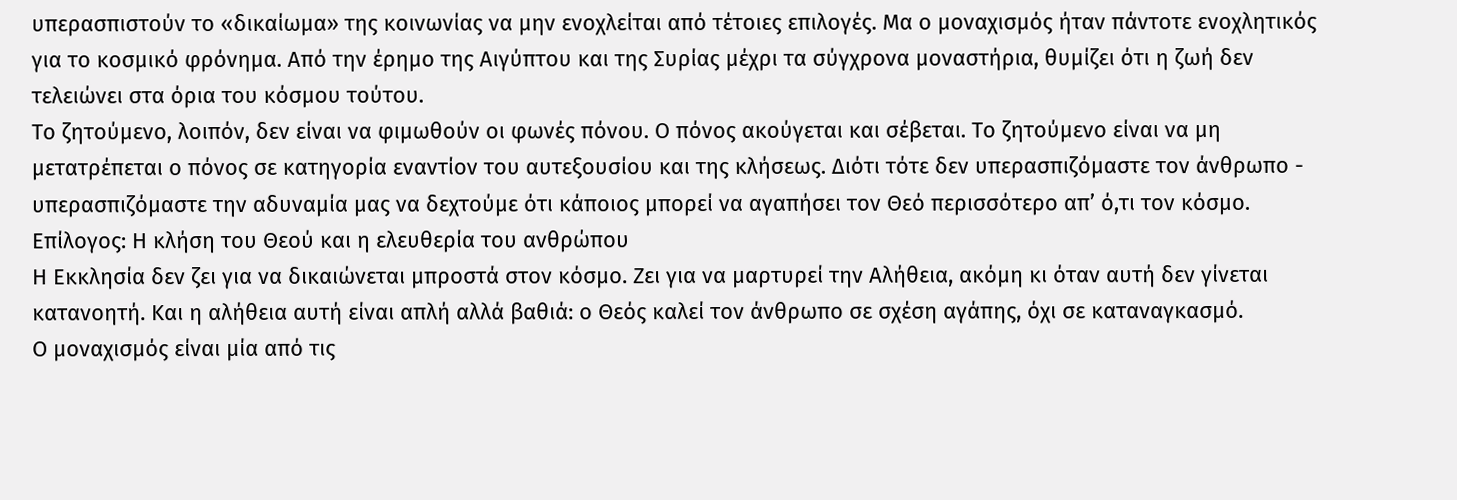υπερασπιστούν το «δικαίωμα» της κοινωνίας να μην ενοχλείται από τέτοιες επιλογές. Μα ο μοναχισμός ήταν πάντοτε ενοχλητικός για το κοσμικό φρόνημα. Από την έρημο της Αιγύπτου και της Συρίας μέχρι τα σύγχρονα μοναστήρια, θυμίζει ότι η ζωή δεν τελειώνει στα όρια του κόσμου τούτου.
Το ζητούμενο, λοιπόν, δεν είναι να φιμωθούν οι φωνές πόνου. Ο πόνος ακούγεται και σέβεται. Το ζητούμενο είναι να μη μετατρέπεται ο πόνος σε κατηγορία εναντίον του αυτεξουσίου και της κλήσεως. Διότι τότε δεν υπερασπιζόμαστε τον άνθρωπο - υπερασπιζόμαστε την αδυναμία μας να δεχτούμε ότι κάποιος μπορεί να αγαπήσει τον Θεό περισσότερο απ’ ό,τι τον κόσμο.
Επίλογος: Η κλήση του Θεού και η ελευθερία του ανθρώπου
Η Εκκλησία δεν ζει για να δικαιώνεται μπροστά στον κόσμο. Ζει για να μαρτυρεί την Αλήθεια, ακόμη κι όταν αυτή δεν γίνεται κατανοητή. Και η αλήθεια αυτή είναι απλή αλλά βαθιά: ο Θεός καλεί τον άνθρωπο σε σχέση αγάπης, όχι σε καταναγκασμό.
Ο μοναχισμός είναι μία από τις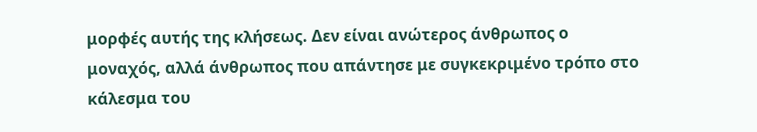μορφές αυτής της κλήσεως. Δεν είναι ανώτερος άνθρωπος ο μοναχός, αλλά άνθρωπος που απάντησε με συγκεκριμένο τρόπο στο κάλεσμα του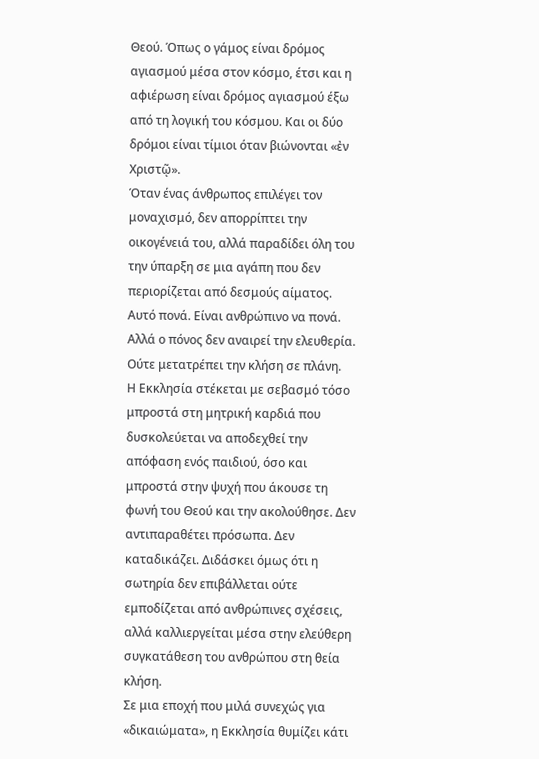Θεού. Όπως ο γάμος είναι δρόμος αγιασμού μέσα στον κόσμο, έτσι και η αφιέρωση είναι δρόμος αγιασμού έξω από τη λογική του κόσμου. Και οι δύο δρόμοι είναι τίμιοι όταν βιώνονται «ἐν Χριστῷ».
Όταν ένας άνθρωπος επιλέγει τον μοναχισμό, δεν απορρίπτει την οικογένειά του, αλλά παραδίδει όλη του την ύπαρξη σε μια αγάπη που δεν περιορίζεται από δεσμούς αίματος. Αυτό πονά. Είναι ανθρώπινο να πονά. Αλλά ο πόνος δεν αναιρεί την ελευθερία. Ούτε μετατρέπει την κλήση σε πλάνη.
Η Εκκλησία στέκεται με σεβασμό τόσο μπροστά στη μητρική καρδιά που δυσκολεύεται να αποδεχθεί την απόφαση ενός παιδιού, όσο και μπροστά στην ψυχή που άκουσε τη φωνή του Θεού και την ακολούθησε. Δεν αντιπαραθέτει πρόσωπα. Δεν καταδικάζει. Διδάσκει όμως ότι η σωτηρία δεν επιβάλλεται ούτε εμποδίζεται από ανθρώπινες σχέσεις, αλλά καλλιεργείται μέσα στην ελεύθερη συγκατάθεση του ανθρώπου στη θεία κλήση.
Σε μια εποχή που μιλά συνεχώς για «δικαιώματα», η Εκκλησία θυμίζει κάτι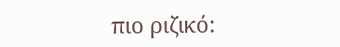πιο ριζικό: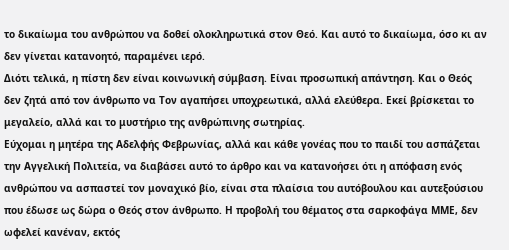το δικαίωμα του ανθρώπου να δοθεί ολοκληρωτικά στον Θεό. Και αυτό το δικαίωμα, όσο κι αν δεν γίνεται κατανοητό, παραμένει ιερό.
Διότι τελικά, η πίστη δεν είναι κοινωνική σύμβαση. Είναι προσωπική απάντηση. Και ο Θεός δεν ζητά από τον άνθρωπο να Τον αγαπήσει υποχρεωτικά, αλλά ελεύθερα. Εκεί βρίσκεται το μεγαλείο, αλλά και το μυστήριο της ανθρώπινης σωτηρίας.
Εύχομαι η μητέρα της Αδελφής Φεβρωνίας, αλλά και κάθε γονέας που το παιδί του ασπάζεται την Αγγελική Πολιτεία, να διαβάσει αυτό το άρθρο και να κατανοήσει ότι η απόφαση ενός ανθρώπου να ασπαστεί τον μοναχικό βίο, είναι στα πλαίσια του αυτόβουλου και αυτεξούσιου που έδωσε ως δώρα ο Θεός στον άνθρωπο. Η προβολή του θέματος στα σαρκοφάγα ΜΜΕ, δεν ωφελεί κανέναν, εκτός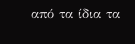από τα ίδια τα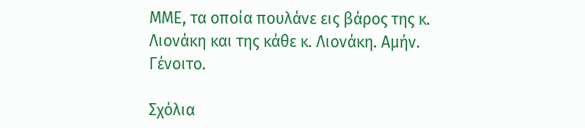ΜΜΕ, τα οποία πουλάνε εις βάρος της κ. Λιονάκη και της κάθε κ. Λιονάκη. Αμήν. Γένοιτο.

Σχόλια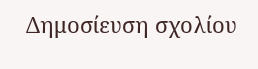Δημοσίευση σχολίου